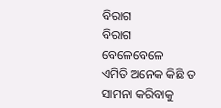ବିରାଗ
ବିରାଗ
ବେଳେବେଳେ
ଏମିତି ଅନେକ କିଛି ତ
ସାମନା କରିବାକୁ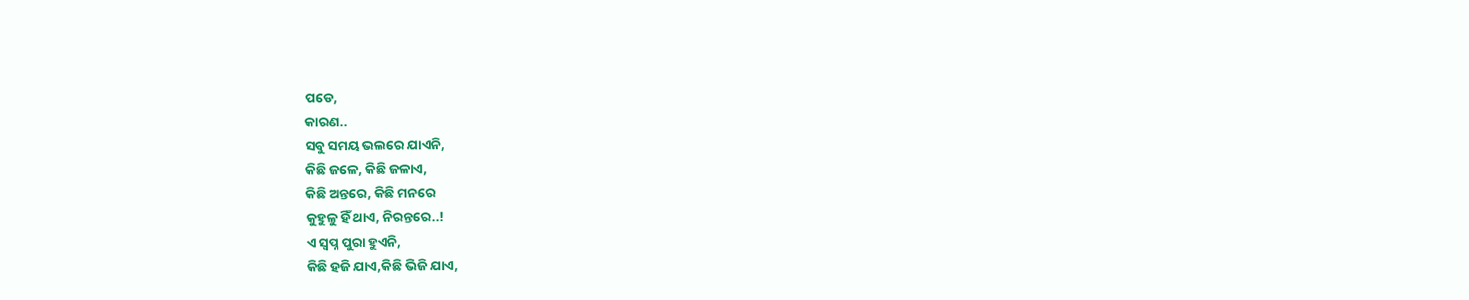ପଡେ,
କାରଣ..
ସବୁ ସମୟ ଭଲରେ ଯାଏନି,
କିଛି ଜଳେ, କିଛି ଜଳାଏ,
କିଛି ଅନ୍ତରେ, କିଛି ମନରେ
କୁହୁଳୁ ହିଁ ଥାଏ, ନିରନ୍ତରେ..!
ଏ ସ୍ବପ୍ନ ପୁରା ହୁଏନି,
କିଛି ହଜି ଯାଏ,କିଛି ଭିଜି ଯାଏ,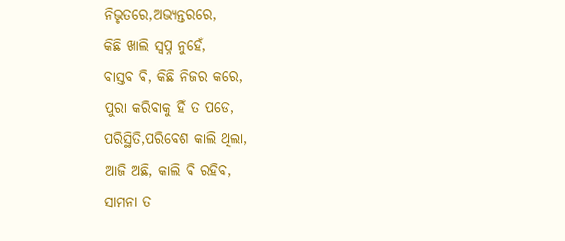ନିଭୃତରେ,ଅଭ୍ୟନ୍ତରରେ,
କିଛି ଖାଲି ସ୍ବପ୍ନ ନୁହେଁ,
ବାସ୍ତବ ଵି, କିଛି ନିଜର କରେ,
ପୁରା କରିବାକୁ ହିଁ ତ ପଡେ,
ପରିସ୍ଥିତି,ପରିବେଶ କାଲି ଥିଲା,
ଆଜି ଅଛି, କାଲି ଵି ରହିବ,
ସାମନା ତ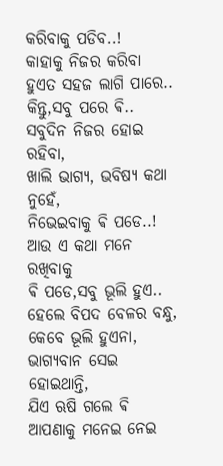କରିବାକୁ ପଡିବ..!
କାହାକୁ ନିଜର କରିବା
ହୁଏତ ସହଜ ଲାଗି ପାରେ..
କିନ୍ତୁ,ସବୁ ପରେ ଵି..
ସବୁଦିନ ନିଜର ହୋଇ ରହିବା,
ଖାଲି ଭାଗ୍ୟ, ଭବିଷ୍ୟ କଥା ନୁହେଁ,
ନିଭେଇବାକୁ ଵି ପଡେ..!
ଆଉ ଏ କଥା ମନେ ରଖିବାକୁ
ଵି ପଡେ,ସବୁ ଭୂଲି ହୁଏ..
ହେଲେ ବିପଦ ବେଳର ବନ୍ଧୁ,
କେବେ ଭୂଲି ହୁଏନା,
ଭାଗ୍ୟବାନ ସେଇ ହୋଇଥାନ୍ତି,
ଯିଏ ଋଷି ଗଲେ ଵି
ଆପଣାକୁ ମନେଇ ନେଇ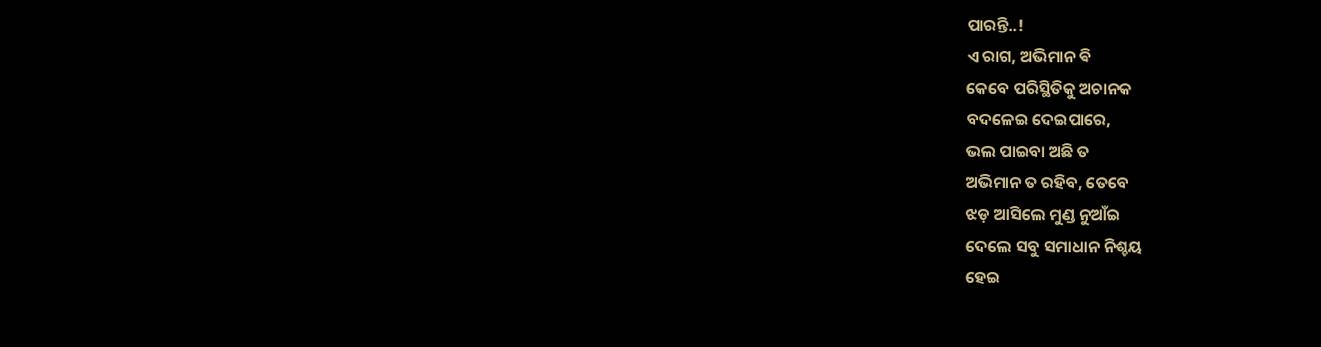ପାରନ୍ତି..!
ଏ ରାଗ, ଅଭିମାନ ଵି
କେବେ ପରିସ୍ଥିତିକୁ ଅଚାନକ
ବଦଳେଇ ଦେଇପାରେ,
ଭଲ ପାଇବା ଅଛି ତ
ଅଭିମାନ ତ ରହିବ, ତେବେ
ଝଡ଼ ଆସିଲେ ମୁଣ୍ଡ ନୁଆଁଇ
ଦେଲେ ସବୁ ସମାଧାନ ନିଶ୍ଚୟ
ହେଇ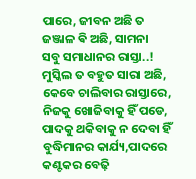ପାରେ, ଜୀବନ ଅଛି ତ
ଜଞ୍ଜାଳ ଵି ଅଛି, ସାମନା
ସବୁ ସମାଧାନର ରାସ୍ତା..!
ମୁସ୍କିଲ ତ ବହୁତ ସାରା ଅଛି,
କେବେ ଚାଲିବାର ରାସ୍ତାରେ,
ନିଜକୁ ଖୋଜିବାକୁ ହିଁ ପଡେ,
ପାଦକୁ ଥକିବାକୁ ନ ଦେବା ହିଁ
ବୁଦ୍ଧିମାନର କାର୍ଯ୍ୟ,ପାଦରେ
କଣ୍ଟକର ବେଢ଼ି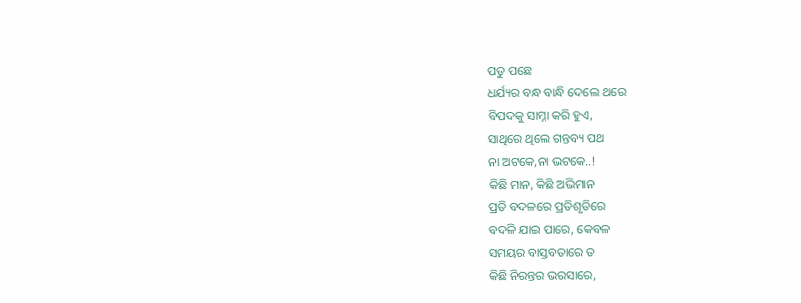ପଡୁ ପଛେ
ଧର୍ଯ୍ୟର ବନ୍ଧ ବାନ୍ଧି ଦେଲେ ଥରେ
ବିପଦକୁ ସାମ୍ନା କରି ହୁଏ,
ସାଥିରେ ଥିଲେ ଗନ୍ତବ୍ୟ ପଥ
ନା ଅଟକେ,ନା ଭଟକେ..!
କିଛି ମାନ, କିଛି ଅଭିମାନ
ପ୍ରତି ବଦଳରେ ପ୍ରତିଶୃତିରେ
ବଦଳି ଯାଇ ପାରେ, କେବଳ
ସମୟର ବାସ୍ତବତାରେ ତ
କିଛି ନିରନ୍ତର ଭରସାରେ,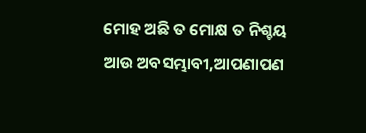ମୋହ ଅଛି ତ ମୋକ୍ଷ ତ ନିଶ୍ଚୟ
ଆଉ ଅବସମ୍ଭାବୀ,ଆପଣାପଣ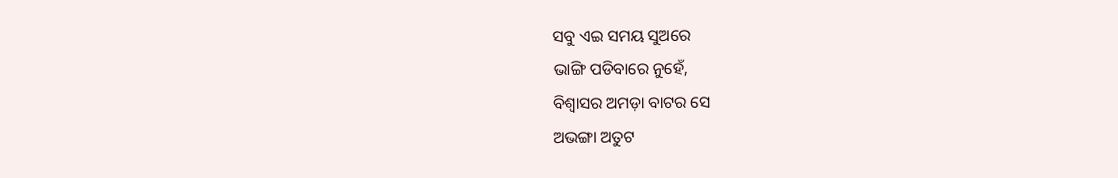ସବୁ ଏଇ ସମୟ ସୁଅରେ
ଭାଙ୍ଗି ପଡିବାରେ ନୁହେଁ,
ବିଶ୍ୱାସର ଅମଡ଼ା ବାଟର ସେ
ଅଭଙ୍ଗା ଅତୁଟ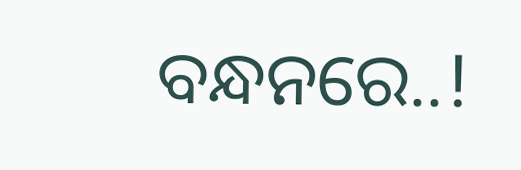ବନ୍ଧନରେ..!